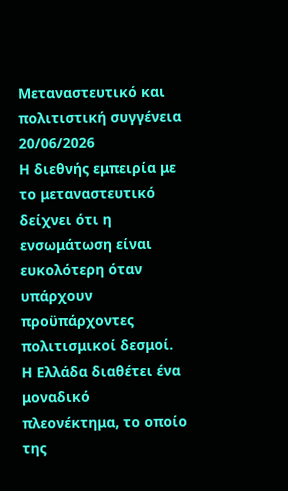Μεταναστευτικό και πολιτιστική συγγένεια
20/06/2026
Η διεθνής εμπειρία με το μεταναστευτικό δείχνει ότι η ενσωμάτωση είναι ευκολότερη όταν υπάρχουν προϋπάρχοντες πολιτισμικοί δεσμοί. Η Ελλάδα διαθέτει ένα μοναδικό πλεονέκτημα, το οποίο της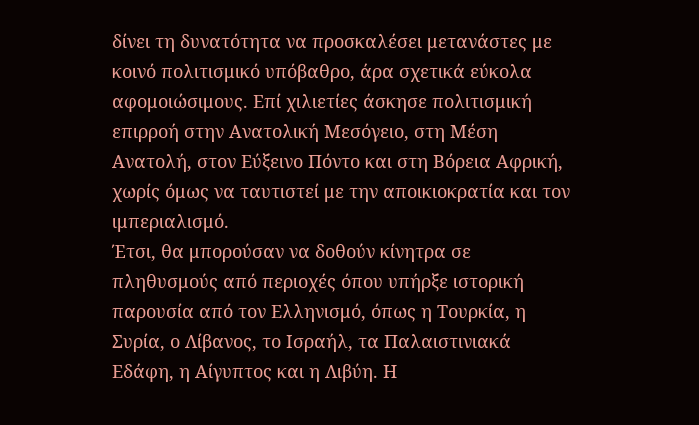δίνει τη δυνατότητα να προσκαλέσει μετανάστες με κοινό πολιτισμικό υπόβαθρο, άρα σχετικά εύκολα αφομοιώσιμους. Επί χιλιετίες άσκησε πολιτισμική επιρροή στην Ανατολική Μεσόγειο, στη Μέση Ανατολή, στον Εύξεινο Πόντο και στη Βόρεια Αφρική, χωρίς όμως να ταυτιστεί με την αποικιοκρατία και τον ιμπεριαλισμό.
Έτσι, θα μπορούσαν να δοθούν κίνητρα σε πληθυσμούς από περιοχές όπου υπήρξε ιστορική παρουσία από τον Ελληνισμό, όπως η Τουρκία, η Συρία, ο Λίβανος, το Ισραήλ, τα Παλαιστινιακά Εδάφη, η Αίγυπτος και η Λιβύη. Η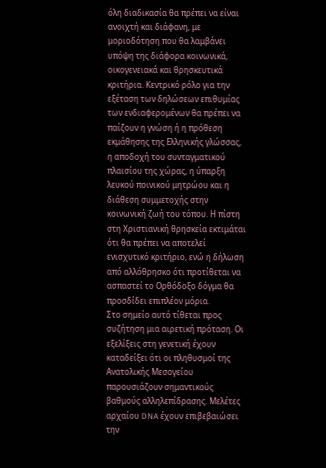όλη διαδικασία θα πρέπει να είναι ανοιχτή και διάφανη, με μοριοδότηση που θα λαμβάνει υπόψη της διάφορα κοινωνικά, οικογενειακά και θρησκευτικά κριτήρια. Κεντρικό ρόλο για την εξέταση των δηλώσεων επιθυμίας των ενδιαφερομένων θα πρέπει να παίζουν η γνώση ή η πρόθεση εκμάθησης της Ελληνικής γλώσσας, η αποδοχή του συνταγματικού πλαισίου της χώρας, η ύπαρξη λευκού ποινικού μητρώου και η διάθεση συμμετοχής στην κοινωνική ζωή του τόπου. Η πίστη στη Χριστιανική θρησκεία εκτιμάται ότι θα πρέπει να αποτελεί ενισχυτικό κριτήριο, ενώ η δήλωση από αλλόθρησκο ότι προτίθεται να ασπαστεί το Ορθόδοξο δόγμα θα προσδίδει επιπλέον μόρια.
Στο σημείο αυτό τίθεται προς συζήτηση μια αιρετική πρόταση. Οι εξελίξεις στη γενετική έχουν καταδείξει ότι οι πληθυσμοί της Ανατολικής Μεσογείου παρουσιάζουν σημαντικούς βαθμούς αλληλεπίδρασης. Μελέτες αρχαίου DNA έχουν επιβεβαιώσει την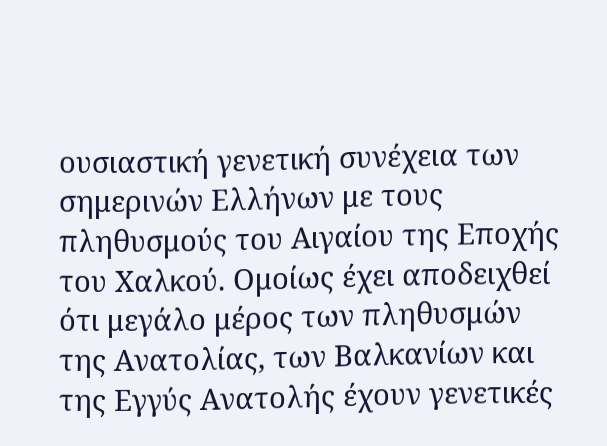ουσιαστική γενετική συνέχεια των σημερινών Ελλήνων με τους πληθυσμούς του Αιγαίου της Εποχής του Χαλκού. Ομοίως έχει αποδειχθεί ότι μεγάλο μέρος των πληθυσμών της Ανατολίας, των Βαλκανίων και της Εγγύς Ανατολής έχουν γενετικές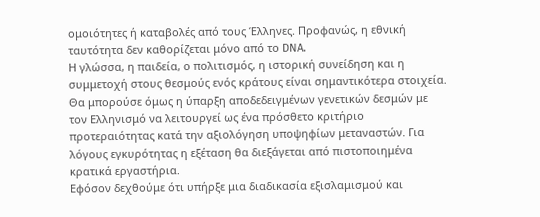ομοιότητες ή καταβολές από τους Έλληνες. Προφανώς, η εθνική ταυτότητα δεν καθορίζεται μόνο από το DNA.
Η γλώσσα, η παιδεία, ο πολιτισμός, η ιστορική συνείδηση και η συμμετοχή στους θεσμούς ενός κράτους είναι σημαντικότερα στοιχεία. Θα μπορούσε όμως η ύπαρξη αποδεδειγμένων γενετικών δεσμών με τον Ελληνισμό να λειτουργεί ως ένα πρόσθετο κριτήριο προτεραιότητας κατά την αξιολόγηση υποψηφίων μεταναστών. Για λόγους εγκυρότητας η εξέταση θα διεξάγεται από πιστοποιημένα κρατικά εργαστήρια.
Εφόσον δεχθούμε ότι υπήρξε μια διαδικασία εξισλαμισμού και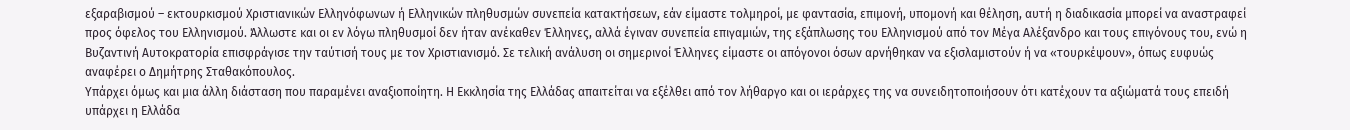εξαραβισμού – εκτουρκισμού Χριστιανικών Ελληνόφωνων ή Ελληνικών πληθυσμών συνεπεία κατακτήσεων, εάν είμαστε τολμηροί, με φαντασία, επιμονή, υπομονή και θέληση, αυτή η διαδικασία μπορεί να αναστραφεί προς όφελος του Ελληνισμού. Άλλωστε και οι εν λόγω πληθυσμοί δεν ήταν ανέκαθεν Έλληνες, αλλά έγιναν συνεπεία επιγαμιών, της εξάπλωσης του Ελληνισμού από τον Μέγα Αλέξανδρο και τους επιγόνους του, ενώ η Βυζαντινή Αυτοκρατορία επισφράγισε την ταύτισή τους με τον Χριστιανισμό. Σε τελική ανάλυση οι σημερινοί Έλληνες είμαστε οι απόγονοι όσων αρνήθηκαν να εξισλαμιστούν ή να «τουρκέψουν», όπως ευφυώς αναφέρει ο Δημήτρης Σταθακόπουλος.
Υπάρχει όμως και μια άλλη διάσταση που παραμένει αναξιοποίητη. Η Εκκλησία της Ελλάδας απαιτείται να εξέλθει από τον λήθαργο και οι ιεράρχες της να συνειδητοποιήσουν ότι κατέχουν τα αξιώματά τους επειδή υπάρχει η Ελλάδα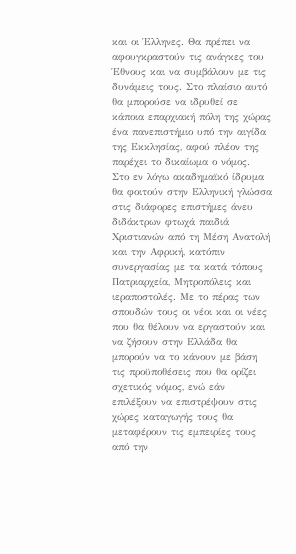και οι Έλληνες. Θα πρέπει να αφουγκραστούν τις ανάγκες του Έθνους και να συμβάλουν με τις δυνάμεις τους. Στο πλαίσιο αυτό θα μπορούσε να ιδρυθεί σε κάποια επαρχιακή πόλη της χώρας ένα πανεπιστήμιο υπό την αιγίδα της Εκκλησίας, αφού πλέον της παρέχει το δικαίωμα ο νόμος.
Στο εν λόγω ακαδημαϊκό ίδρυμα θα φοιτούν στην Ελληνική γλώσσα στις διάφορες επιστήμες άνευ διδάκτρων φτωχά παιδιά Χριστιανών από τη Μέση Ανατολή και την Αφρική, κατόπιν συνεργασίας με τα κατά τόπους Πατριαρχεία, Μητροπόλεις και ιεραποστολές. Με το πέρας των σπουδών τους οι νέοι και οι νέες που θα θέλουν να εργαστούν και να ζήσουν στην Ελλάδα θα μπορούν να το κάνουν με βάση τις προϋποθέσεις που θα ορίζει σχετικός νόμος, ενώ εάν επιλέξουν να επιστρέψουν στις χώρες καταγωγής τους θα μεταφέρουν τις εμπειρίες τους από την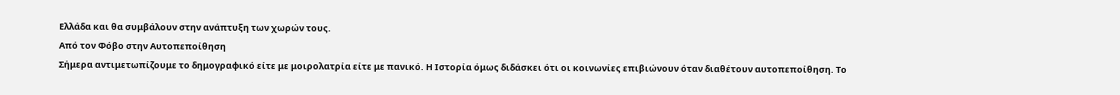Ελλάδα και θα συμβάλουν στην ανάπτυξη των χωρών τους.
Από τον Φόβο στην Αυτοπεποίθηση
Σήμερα αντιμετωπίζουμε το δημογραφικό είτε με μοιρολατρία είτε με πανικό. Η Ιστορία όμως διδάσκει ότι οι κοινωνίες επιβιώνουν όταν διαθέτουν αυτοπεποίθηση. Το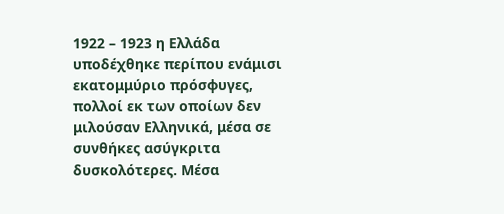1922 – 1923 η Ελλάδα υποδέχθηκε περίπου ενάμισι εκατομμύριο πρόσφυγες, πολλοί εκ των οποίων δεν μιλούσαν Ελληνικά, μέσα σε συνθήκες ασύγκριτα δυσκολότερες. Μέσα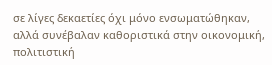σε λίγες δεκαετίες όχι μόνο ενσωματώθηκαν, αλλά συνέβαλαν καθοριστικά στην οικονομική, πολιτιστική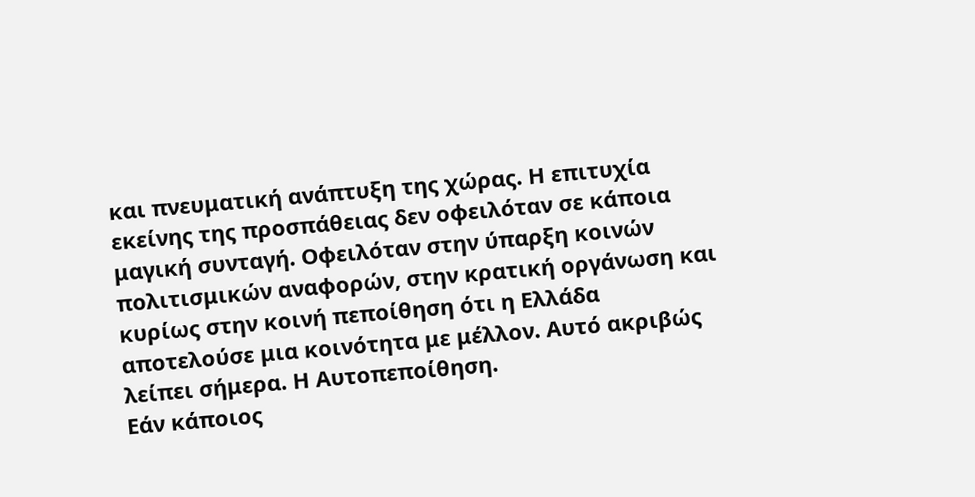και πνευματική ανάπτυξη της χώρας. Η επιτυχία εκείνης της προσπάθειας δεν οφειλόταν σε κάποια μαγική συνταγή. Οφειλόταν στην ύπαρξη κοινών πολιτισμικών αναφορών, στην κρατική οργάνωση και κυρίως στην κοινή πεποίθηση ότι η Ελλάδα αποτελούσε μια κοινότητα με μέλλον. Αυτό ακριβώς λείπει σήμερα. Η Αυτοπεποίθηση.
Εάν κάποιος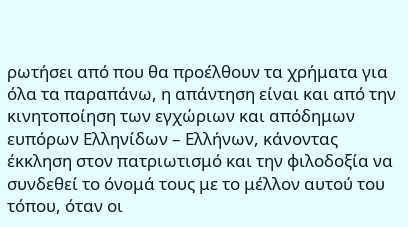ρωτήσει από που θα προέλθουν τα χρήματα για όλα τα παραπάνω, η απάντηση είναι και από την κινητοποίηση των εγχώριων και απόδημων ευπόρων Ελληνίδων – Ελλήνων, κάνοντας έκκληση στον πατριωτισμό και την φιλοδοξία να συνδεθεί το όνομά τους με το μέλλον αυτού του τόπου, όταν οι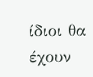ίδιοι θα έχουν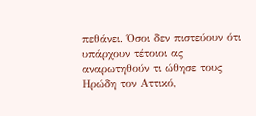πεθάνει. Όσοι δεν πιστεύουν ότι υπάρχουν τέτοιοι ας αναρωτηθούν τι ώθησε τους Ηρώδη τον Αττικό,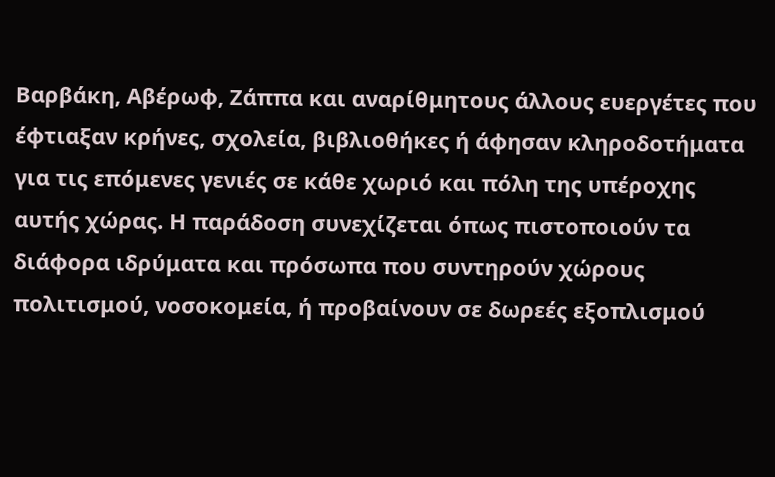Βαρβάκη, Αβέρωφ, Ζάππα και αναρίθμητους άλλους ευεργέτες που έφτιαξαν κρήνες, σχολεία, βιβλιοθήκες ή άφησαν κληροδοτήματα για τις επόμενες γενιές σε κάθε χωριό και πόλη της υπέροχης αυτής χώρας. Η παράδοση συνεχίζεται όπως πιστοποιούν τα διάφορα ιδρύματα και πρόσωπα που συντηρούν χώρους πολιτισμού, νοσοκομεία, ή προβαίνουν σε δωρεές εξοπλισμού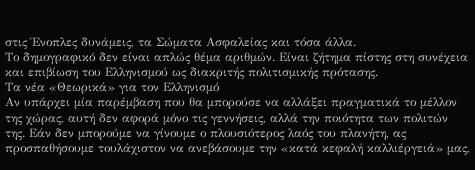στις Ένοπλες δυνάμεις, τα Σώματα Ασφαλείας και τόσα άλλα.
Το δημογραφικό δεν είναι απλώς θέμα αριθμών. Είναι ζήτημα πίστης στη συνέχεια και επιβίωση του Ελληνισμού ως διακριτής πολιτισμικής πρότασης.
Τα νέα «Θεωρικά» για τον Ελληνισμό
Αν υπάρχει μία παρέμβαση που θα μπορούσε να αλλάξει πραγματικά το μέλλον της χώρας, αυτή δεν αφορά μόνο τις γεννήσεις, αλλά την ποιότητα των πολιτών της. Εάν δεν μπορούμε να γίνουμε ο πλουσιότερος λαός του πλανήτη, ας προσπαθήσουμε τουλάχιστον να ανεβάσουμε την «κατά κεφαλή καλλιέργειά» μας,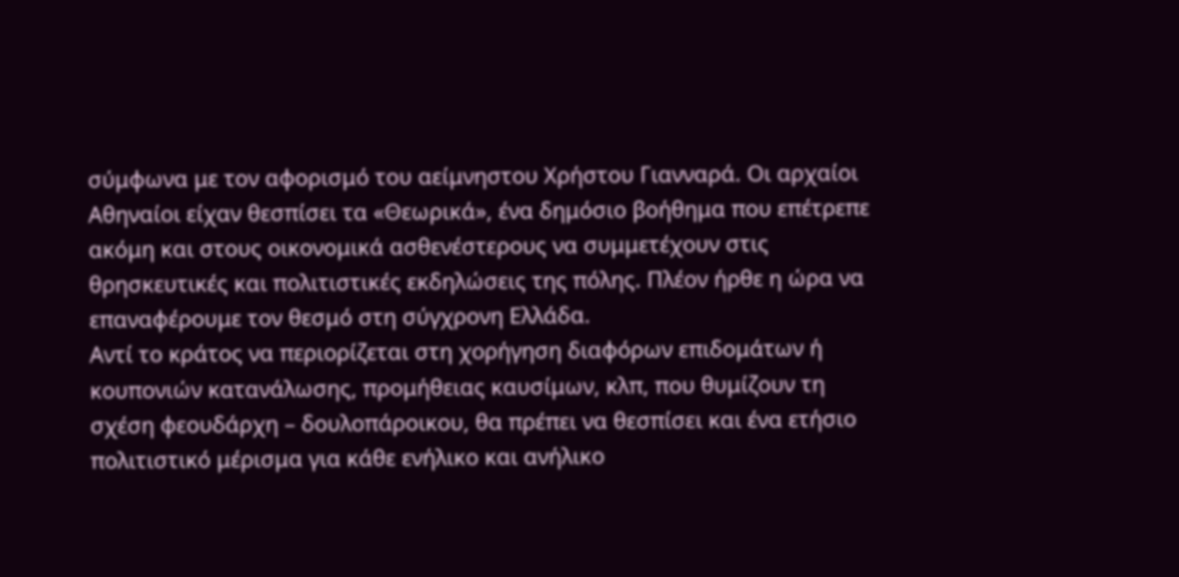σύμφωνα με τον αφορισμό του αείμνηστου Χρήστου Γιανναρά. Οι αρχαίοι Αθηναίοι είχαν θεσπίσει τα «Θεωρικά», ένα δημόσιο βοήθημα που επέτρεπε ακόμη και στους οικονομικά ασθενέστερους να συμμετέχουν στις θρησκευτικές και πολιτιστικές εκδηλώσεις της πόλης. Πλέον ήρθε η ώρα να επαναφέρουμε τον θεσμό στη σύγχρονη Ελλάδα.
Αντί το κράτος να περιορίζεται στη χορήγηση διαφόρων επιδομάτων ή κουπονιών κατανάλωσης, προμήθειας καυσίμων, κλπ, που θυμίζουν τη σχέση φεουδάρχη – δουλοπάροικου, θα πρέπει να θεσπίσει και ένα ετήσιο πολιτιστικό μέρισμα για κάθε ενήλικο και ανήλικο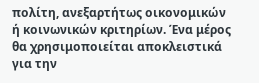πολίτη, ανεξαρτήτως οικονομικών ή κοινωνικών κριτηρίων. Ένα μέρος θα χρησιμοποιείται αποκλειστικά για την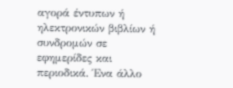αγορά έντυπων ή ηλεκτρονικών βιβλίων ή συνδρομών σε εφημερίδες και περιοδικά. Ένα άλλο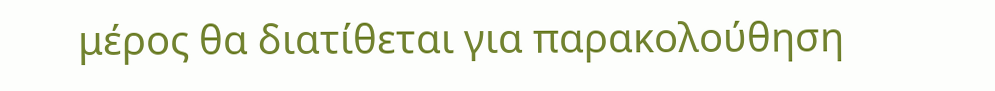μέρος θα διατίθεται για παρακολούθηση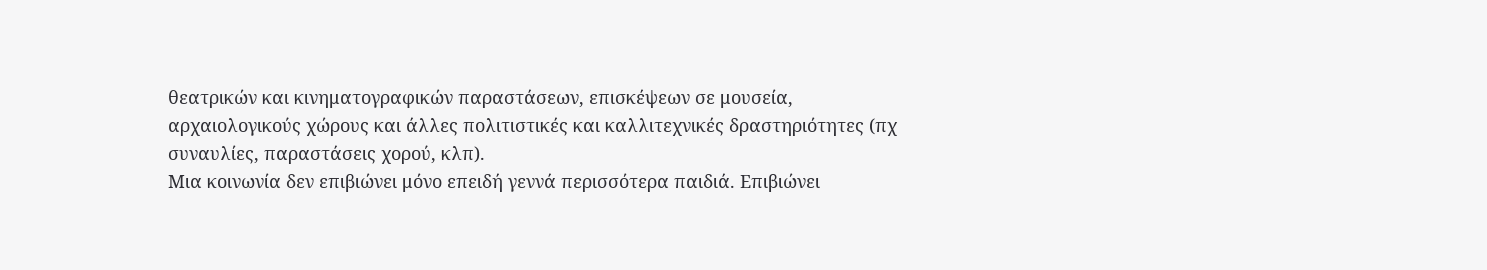θεατρικών και κινηματογραφικών παραστάσεων, επισκέψεων σε μουσεία, αρχαιολογικούς χώρους και άλλες πολιτιστικές και καλλιτεχνικές δραστηριότητες (πχ συναυλίες, παραστάσεις χορού, κλπ).
Μια κοινωνία δεν επιβιώνει μόνο επειδή γεννά περισσότερα παιδιά. Επιβιώνει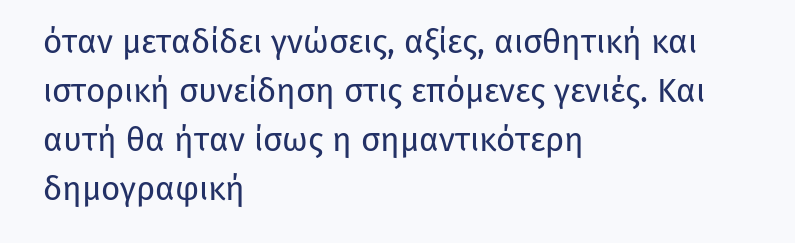όταν μεταδίδει γνώσεις, αξίες, αισθητική και ιστορική συνείδηση στις επόμενες γενιές. Και αυτή θα ήταν ίσως η σημαντικότερη δημογραφική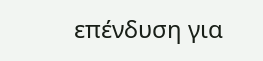επένδυση για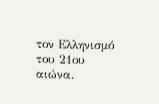τον Ελληνισμό του 21ου αιώνα.